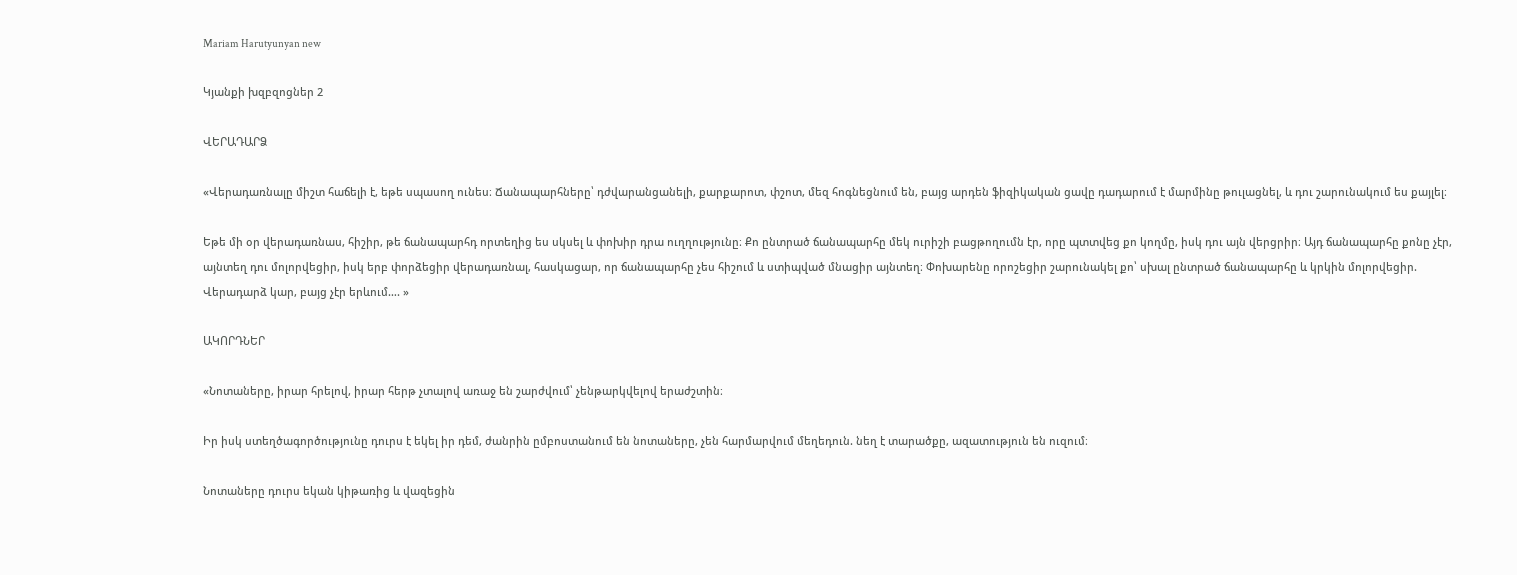Mariam Harutyunyan new

Կյանքի խզբզոցներ 2

ՎԵՐԱԴԱՐՁ

«Վերադառնալը միշտ հաճելի է, եթե սպասող ունես։ Ճանապարհները՝ դժվարանցանելի, քարքարոտ, փշոտ, մեզ հոգնեցնում են, բայց արդեն ֆիզիկական ցավը դադարում է մարմինը թուլացնել, և դու շարունակում ես քայլել։

Եթե մի օր վերադառնաս, հիշիր, թե ճանապարհդ որտեղից ես սկսել և փոխիր դրա ուղղությունը։ Քո ընտրած ճանապարհը մեկ ուրիշի բացթողումն էր, որը պտտվեց քո կողմը, իսկ դու այն վերցրիր։ Այդ ճանապարհը քոնը չէր, այնտեղ դու մոլորվեցիր, իսկ երբ փորձեցիր վերադառնալ, հասկացար, որ ճանապարհը չես հիշում և ստիպված մնացիր այնտեղ։ Փոխարենը որոշեցիր շարունակել քո՝ սխալ ընտրած ճանապարհը և կրկին մոլորվեցիր. Վերադարձ կար, բայց չէր երևում…. »

ԱԿՈՐԴՆԵՐ

«Նոտաները, իրար հրելով, իրար հերթ չտալով առաջ են շարժվում՝ չենթարկվելով երաժշտին։

Իր իսկ ստեղծագործությունը դուրս է եկել իր դեմ, ժանրին ըմբոստանում են նոտաները, չեն հարմարվում մեղեդուն. նեղ է տարածքը, ազատություն են ուզում։

Նոտաները դուրս եկան կիթառից և վազեցին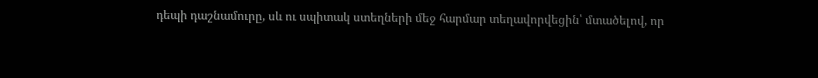դեպի դաշնամուրը, սև ու սպիտակ ստեղների մեջ հարմար տեղավորվեցին՝ մտածելով, որ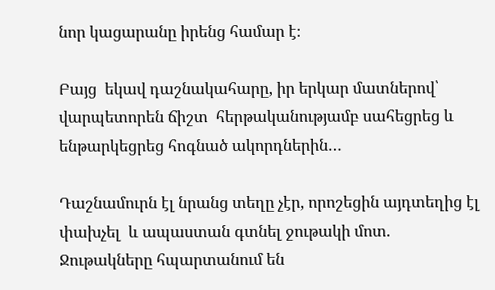նոր կացարանը իրենց համար է։

Բայց  եկավ դաշնակահարը, իր երկար մատներով՝ վարպետորեն ճիշտ  հերթականությամբ սահեցրեց և ենթարկեցրեց հոգնած ակորդներին…

Դաշնամուրն էլ նրանց տեղը չէր, որոշեցին այդտեղից էլ փախչել  և ապաստան գտնել ջութակի մոտ. Ջութակները հպարտանում են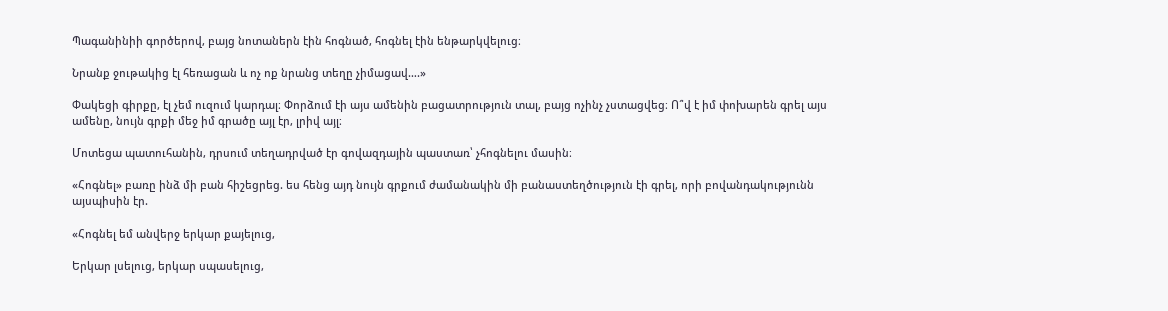Պագանինիի գործերով, բայց նոտաներն էին հոգնած, հոգնել էին ենթարկվելուց։

Նրանք ջութակից էլ հեռացան և ոչ ոք նրանց տեղը չիմացավ….»

Փակեցի գիրքը, էլ չեմ ուզում կարդալ։ Փորձում էի այս ամենին բացատրություն տալ, բայց ոչինչ չստացվեց։ Ո՞վ է իմ փոխարեն գրել այս ամենը, նույն գրքի մեջ իմ գրածը այլ էր, լրիվ այլ։

Մոտեցա պատուհանին, դրսում տեղադրված էր գովազդային պաստառ՝ չհոգնելու մասին։

«Հոգնել» բառը ինձ մի բան հիշեցրեց. ես հենց այդ նույն գրքում ժամանակին մի բանաստեղծություն էի գրել, որի բովանդակությունն այսպիսին էր.

«Հոգնել եմ անվերջ երկար քայելուց,

Երկար լսելուց, երկար սպասելուց,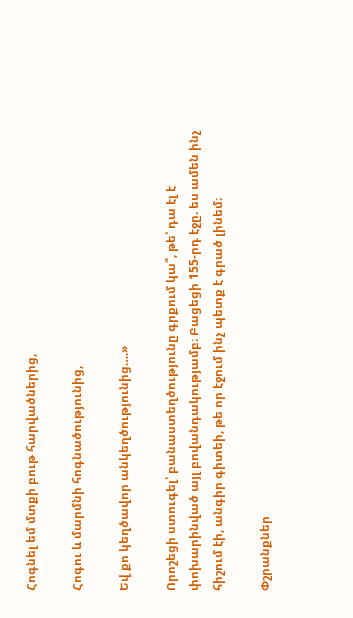Հոգնել եմ մտքի բութ հարվածներից,

Հոգու և մարմնի հոգնածությունից,

Եվ քո կեղծավոր անկեղծությունից….»

Որոշեցի ստուգել՝ բանաստեղծությունը գրքում կա՞, թե՝ դա էլ է փոխարինված այլ բովանդակությամբ։ Բացեցի 155-րդ էջը. ես ամեն ինչ հիշում էի, անգիր գիտեի, թե որ էջում ինչ պետք է գրած լինեմ։

Փշրանքներ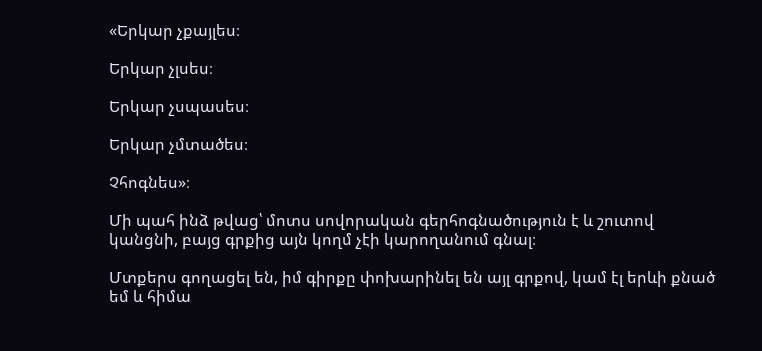«Երկար չքայլես։

Երկար չլսես։

Երկար չսպասես։

Երկար չմտածես։

Չհոգնես»։

Մի պահ ինձ թվաց՝ մոտս սովորական գերհոգնածություն է և շուտով կանցնի, բայց գրքից այն կողմ չէի կարողանում գնալ։

Մտքերս գողացել են, իմ գիրքը փոխարինել են այլ գրքով, կամ էլ երևի քնած եմ և հիմա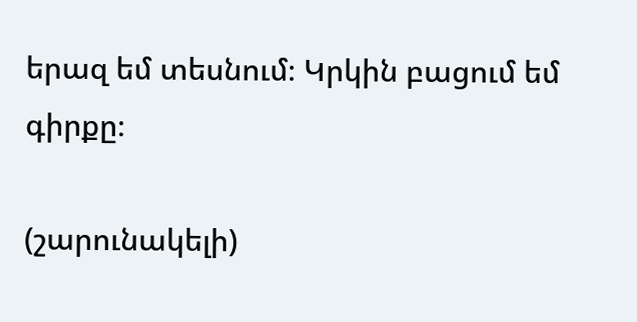երազ եմ տեսնում։ Կրկին բացում եմ գիրքը։

(շարունակելի)